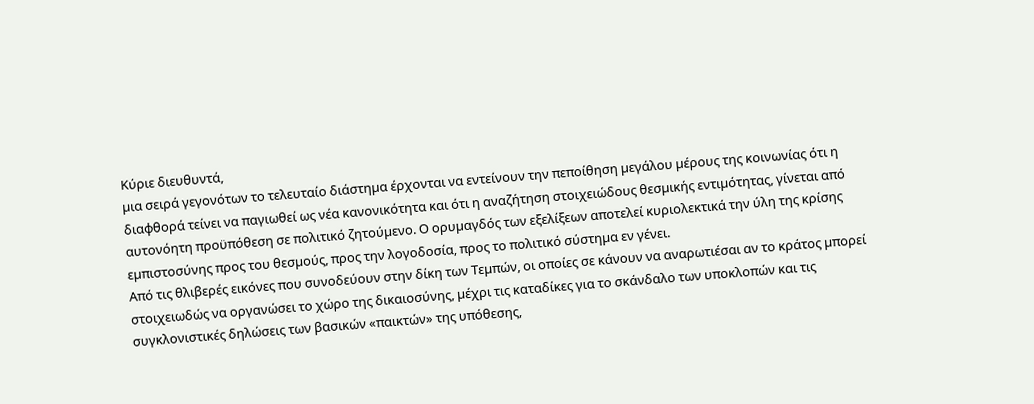Κύριε διευθυντά,
µια σειρά γεγονότων το τελευταίο διάστηµα έρχονται να εντείνουν την πεποίθηση µεγάλου µέρους της κοινωνίας ότι η διαφθορά τείνει να παγιωθεί ως νέα κανονικότητα και ότι η αναζήτηση στοιχειώδους θεσµικής εντιµότητας, γίνεται από αυτονόητη προϋπόθεση σε πολιτικό ζητούµενο. Ο ορυµαγδός των εξελίξεων αποτελεί κυριολεκτικά την ύλη της κρίσης εµπιστοσύνης προς του θεσµούς, προς την λογοδοσία, προς το πολιτικό σύστηµα εν γένει.
Από τις θλιβερές εικόνες που συνοδεύουν στην δίκη των Τεµπών, οι οποίες σε κάνουν να αναρωτιέσαι αν το κράτος µπορεί στοιχειωδώς να οργανώσει το χώρο της δικαιοσύνης, µέχρι τις καταδίκες για το σκάνδαλο των υποκλοπών και τις συγκλονιστικές δηλώσεις των βασικών «παικτών» της υπόθεσης,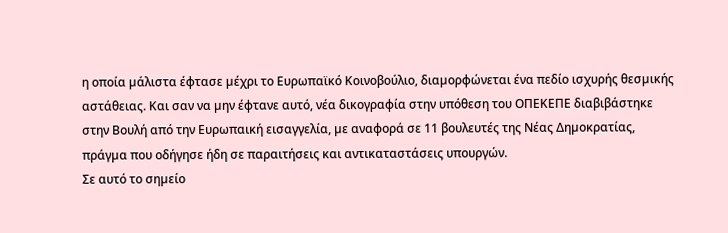η οποία µάλιστα έφτασε µέχρι το Ευρωπαϊκό Κοινοβούλιο, διαµορφώνεται ένα πεδίο ισχυρής θεσµικής αστάθειας. Και σαν να µην έφτανε αυτό, νέα δικογραφία στην υπόθεση του ΟΠΕΚΕΠΕ διαβιβάστηκε στην Βουλή από την Ευρωπαική εισαγγελία, µε αναφορά σε 11 βουλευτές της Νέας ∆ηµοκρατίας, πράγµα που οδήγησε ήδη σε παραιτήσεις και αντικαταστάσεις υπουργών.
Σε αυτό το σηµείο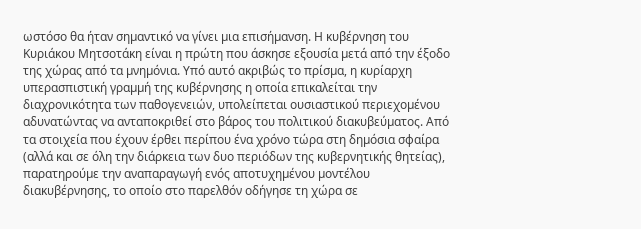ωστόσο θα ήταν σηµαντικό να γίνει µια επισήµανση. Η κυβέρνηση του Κυριάκου Μητσοτάκη είναι η πρώτη που άσκησε εξουσία µετά από την έξοδο της χώρας από τα µνηµόνια. Υπό αυτό ακριβώς το πρίσµα, η κυρίαρχη υπερασπιστική γραµµή της κυβέρνησης η οποία επικαλείται την διαχρονικότητα των παθογενειών, υπολείπεται ουσιαστικού περιεχοµένου αδυνατώντας να ανταποκριθεί στο βάρος του πολιτικού διακυβεύµατος. Από τα στοιχεία που έχουν έρθει περίπου ένα χρόνο τώρα στη δηµόσια σφαίρα (αλλά και σε όλη την διάρκεια των δυο περιόδων της κυβερνητικής θητείας), παρατηρούµε την αναπαραγωγή ενός αποτυχηµένου µοντέλου διακυβέρνησης, το οποίο στο παρελθόν οδήγησε τη χώρα σε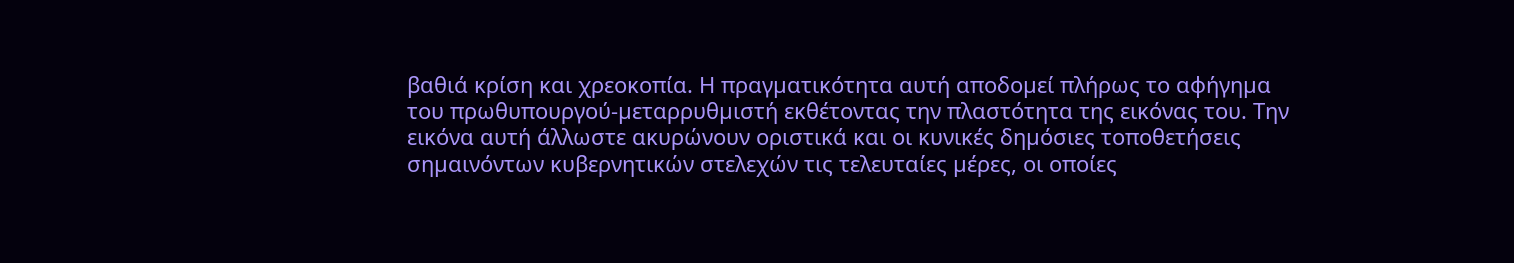βαθιά κρίση και χρεοκοπία. Η πραγµατικότητα αυτή αποδοµεί πλήρως το αφήγηµα του πρωθυπουργού-µεταρρυθµιστή εκθέτοντας την πλαστότητα της εικόνας του. Την εικόνα αυτή άλλωστε ακυρώνουν οριστικά και οι κυνικές δηµόσιες τοποθετήσεις σηµαινόντων κυβερνητικών στελεχών τις τελευταίες µέρες, οι οποίες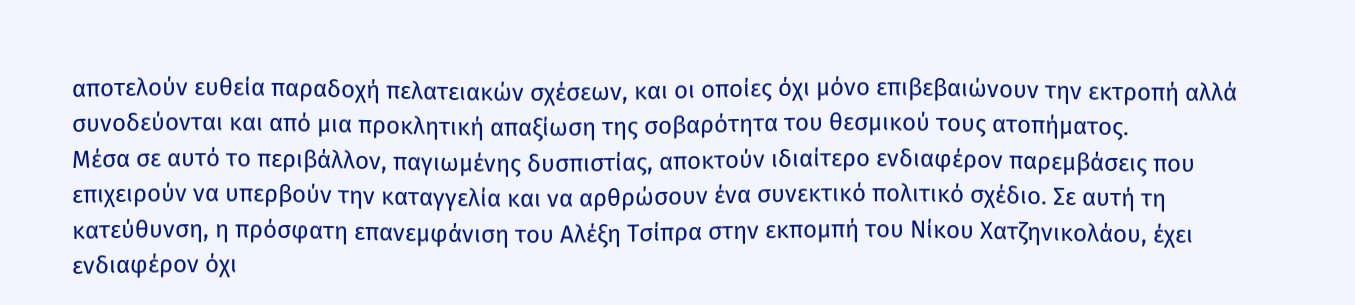αποτελούν ευθεία παραδοχή πελατειακών σχέσεων, και οι οποίες όχι µόνο επιβεβαιώνουν την εκτροπή αλλά συνοδεύονται και από µια προκλητική απαξίωση της σοβαρότητα του θεσµικού τους ατοπήµατος.
Μέσα σε αυτό το περιβάλλον, παγιωµένης δυσπιστίας, αποκτούν ιδιαίτερο ενδιαφέρον παρεµβάσεις που επιχειρούν να υπερβούν την καταγγελία και να αρθρώσουν ένα συνεκτικό πολιτικό σχέδιο. Σε αυτή τη κατεύθυνση, η πρόσφατη επανεµφάνιση του Αλέξη Τσίπρα στην εκποµπή του Νίκου Χατζηνικολάου, έχει ενδιαφέρον όχι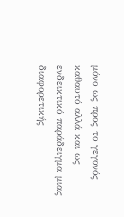µόνο ως προς το γεγονός καθαυτό αλλά και ως ενδεικτικό παράδειγµα µιας διαφορετικής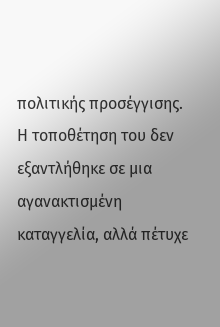πολιτικής προσέγγισης. Η τοποθέτηση του δεν εξαντλήθηκε σε µια αγανακτισµένη καταγγελία, αλλά πέτυχε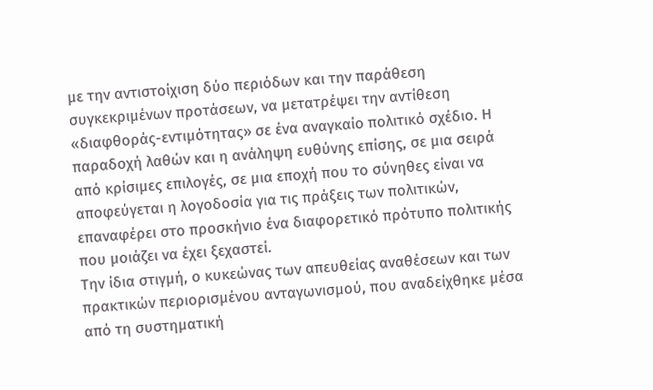µε την αντιστοίχιση δύο περιόδων και την παράθεση συγκεκριµένων προτάσεων, να µετατρέψει την αντίθεση «διαφθοράς-εντιµότητας» σε ένα αναγκαίο πολιτικό σχέδιο. Η παραδοχή λαθών και η ανάληψη ευθύνης επίσης, σε µια σειρά από κρίσιµες επιλογές, σε µια εποχή που το σύνηθες είναι να αποφεύγεται η λογοδοσία για τις πράξεις των πολιτικών, επαναφέρει στο προσκήνιο ένα διαφορετικό πρότυπο πολιτικής που µοιάζει να έχει ξεχαστεί.
Την ίδια στιγµή, ο κυκεώνας των απευθείας αναθέσεων και των πρακτικών περιορισµένου ανταγωνισµού, που αναδείχθηκε µέσα από τη συστηµατική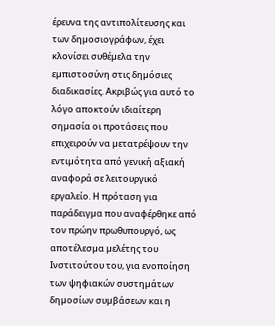έρευνα της αντιπολίτευσης και των δηµοσιογράφων, έχει κλονίσει συθέµελα την εµπιστοσύνη στις δηµόσιες διαδικασίες. Ακριβώς για αυτό το λόγο αποκτούν ιδιαίτερη σηµασία οι προτάσεις που επιχειρούν να µετατρέψουν την εντιµότητα από γενική αξιακή αναφορά σε λειτουργικό εργαλείο. Η πρόταση για παράδειγµα που αναφέρθηκε από τον πρώην πρωθυπουργό, ως αποτέλεσµα µελέτης του Ινστιτούτου του, για ενοποίηση των ψηφιακών συστηµάτων δηµοσίων συµβάσεων και η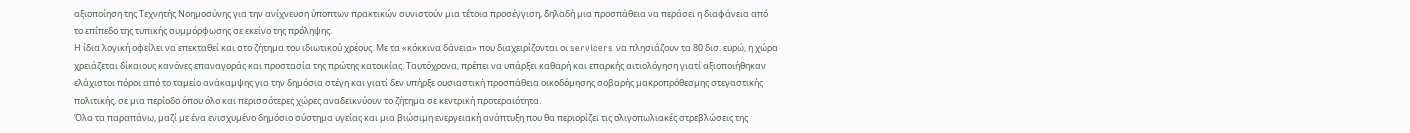αξιοποίηση της Τεχνητής Νοηµοσύνης για την ανίχνευση ύποπτων πρακτικών συνιστούν µια τέτοια προσέγγιση, δηλαδή µια προσπάθεια να περάσει η διαφάνεια από το επίπεδο της τυπικής συµµόρφωσης σε εκείνο της πρόληψης.
Η ίδια λογική οφείλει να επεκταθεί και στο ζήτηµα του ιδιωτικού χρέους. Με τα «κόκκινα δάνεια» που διαχειρίζονται οι servicers να πλησιάζουν τα 80 δισ. ευρώ, η χώρα χρειάζεται δίκαιους κανόνες επαναγοράς και προστασία της πρώτης κατοικίας. Ταυτόχρονα, πρέπει να υπάρξει καθαρή και επαρκής αιτιολόγηση γιατί αξιοποιήθηκαν ελάχιστοι πόροι από το ταµείο ανάκαµψης για την δηµόσια στέγη και γιατί δεν υπήρξε ουσιαστική προσπάθεια οικοδόµησης σοβαρής µακροπρόθεσµης στεγαστικής πολιτικής, σε µια περίοδο όπου όλο και περισσότερες χώρες αναδεικνύουν το ζήτηµα σε κεντρική προτεραιότητα.
Όλα τα παραπάνω, µαζί µε ένα ενισχυµένο δηµόσιο σύστηµα υγείας και µια βιώσιµη ενεργειακή ανάπτυξη που θα περιορίζει τις ολιγοπωλιακές στρεβλώσεις της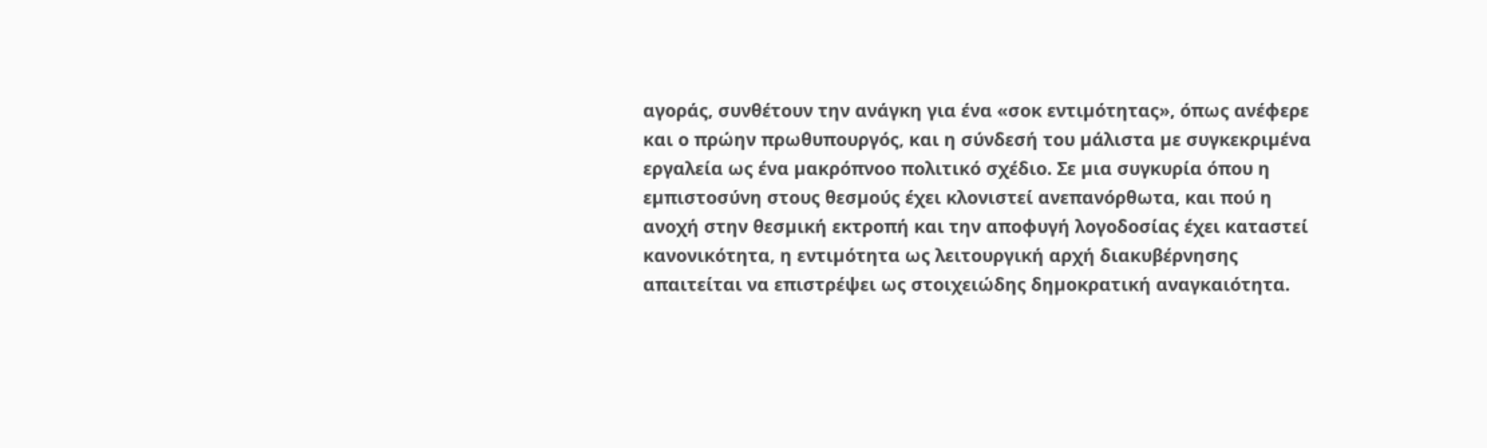αγοράς, συνθέτουν την ανάγκη για ένα «σοκ εντιµότητας», όπως ανέφερε και ο πρώην πρωθυπουργός, και η σύνδεσή του µάλιστα µε συγκεκριµένα εργαλεία ως ένα µακρόπνοο πολιτικό σχέδιο. Σε µια συγκυρία όπου η εµπιστοσύνη στους θεσµούς έχει κλονιστεί ανεπανόρθωτα, και πού η ανοχή στην θεσµική εκτροπή και την αποφυγή λογοδοσίας έχει καταστεί κανονικότητα, η εντιµότητα ως λειτουργική αρχή διακυβέρνησης απαιτείται να επιστρέψει ως στοιχειώδης δηµοκρατική αναγκαιότητα.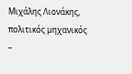Μιχάλης Λιονάκης,
πολιτικός µηχανικός
–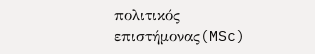πολιτικός επιστήµονας(MSc)